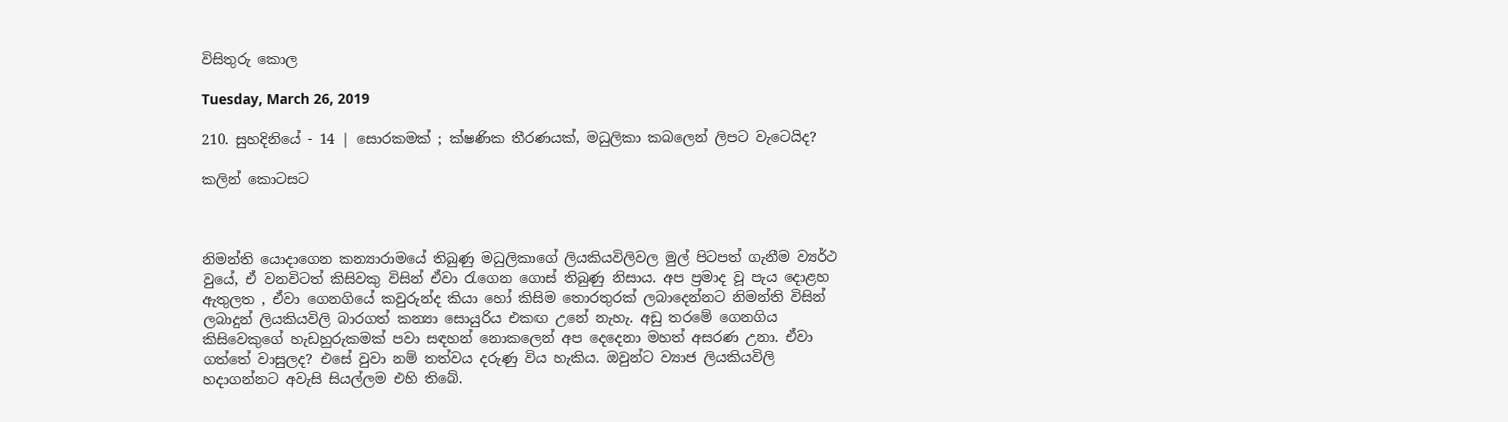විසිතුරු කොල

Tuesday, March 26, 2019

210. සුහදිනියේ - 14 | සොරකමක් ; ක්ෂණික තීරණයක්, මධුලිකා කබලෙන් ලිපට වැටෙයිද?

කලින් කොටසට



නිමන්ති යොදාගෙන කන්‍යාරාමයේ තිබුණු මධුලිකාගේ ලියකියවිලිවල මුල් පිටපත් ගැනීම ව්‍යර්ථ වුයේ, ඒ වනවිටත් කිසිවකු විසින් ඒවා රැගෙන ගොස් තිබුණු නිසාය. අප ප්‍රමාද වූ පැය දොළහ ඇතුලත , ඒවා ගෙනගියේ කවුරුන්ද කියා හෝ කිසිම තොරතුරක් ලබාදෙන්නට නිමන්ති විසින් ලබාදුන් ලියකියවිලි බාරගත් කන්‍යා සොයුරිය එකඟ උනේ නැහැ. අඩු තරමේ ගෙනගිය කිසිවෙකුගේ හැඩහුරුකමක් පවා සඳහන් නොකලෙන් අප දෙදෙනා මහත් අසරණ උනා. ඒවා ගත්තේ වාසුලද? එසේ වුවා නම් තත්වය දරුණු විය හැකිය. ඔවුන්ට ව්‍යාජ ලියකියවිලි හදාගන්නට අවැසි සියල්ලම එහි තිබේ.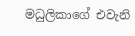මධුලිකාගේ එවැනි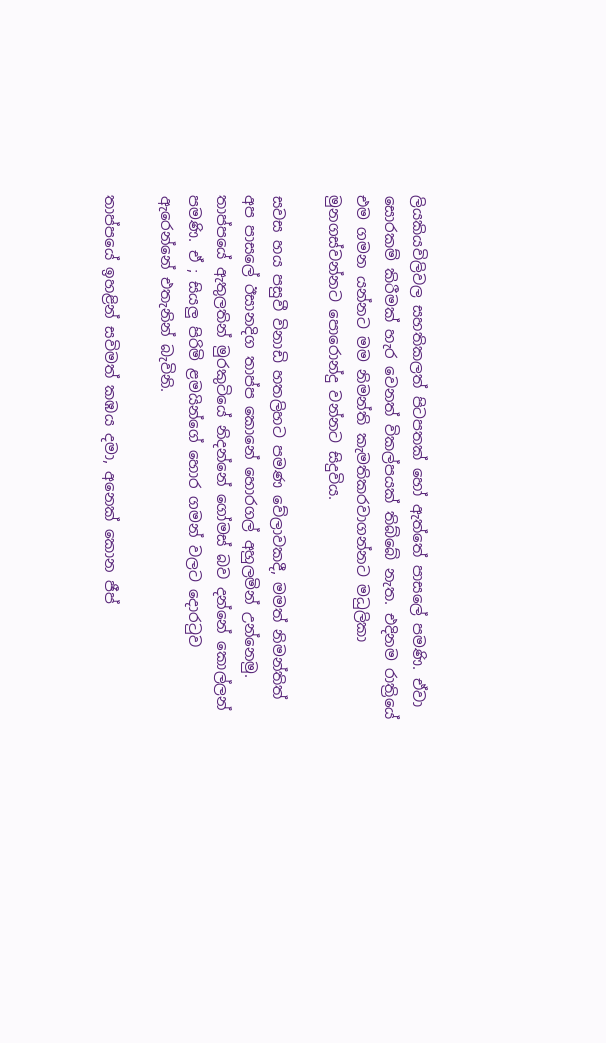ලියකියවිලිවල සහතිකලත් පිටපතක් හෝ ඇත්තේ පාසලේ පමණි. ඒවා සොරකම් කිරීමක් හැර වෙනත් විකල්පයක් තිබ්බේ නැත. එදිනම රාත්‍රියේ එම ගමන යන්නට මම නිමන්ති කැමතිකරවාගන්නට මධුලිකා මුනගස්වන්නට පොරොන්දු වන්නට සිදුවිය.

සවස හය පසුවී විනාඩි හතලිහට පමණ වේලාවකදී, මමත් නිමන්තිත් අප පාසලේ ඊසානදිග තාප්ප කොනේ හොරගල් අහුලමින් උන්නෙමු. තාප්පයේ ඇතුලතින් මුරකුටියේ නිදන්නේ ගෝමස් බව දන්නේ කොල්ලන් පමණි. ඒ ; සියලු පිරිමි ළමයින්ගේ හොර ගමන් වලට දොරටුව ඇරෙන්නේ එතැනින් බැවිනි.

තාප්පයේ ඉහළින් සවිමත් කඹය දමා, අනෙක් කොන ජීප්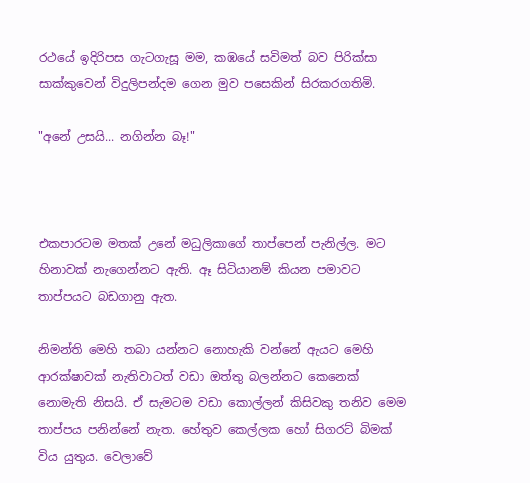රථයේ ඉදිරිපස ගැටගැසූ මම, කඹයේ සවිමත් බව පිරික්සා සාක්කුවෙන් විදුලිපන්දම ගෙන මුව පසෙකින් සිරකරගතිමි.

"අනේ උසයි... නගින්න බෑ!"



එකපාරටම මතක් උනේ මධුලිකාගේ තාප්පෙන් පැනිල්ල. මට හිනාවක් නැගෙන්නට ඇති. ඈ සිටියානම් කියන පමාවට තාප්පයට බඩගානු ඇත.

නිමන්ති මෙහි තබා යන්නට නොහැකි වන්නේ ඇයට මෙහි ආරක්ෂාවක් නැතිවාටත් වඩා ඔත්තු බලන්නට කෙනෙක් නොමැති නිසයි. ඒ සැමටම වඩා කොල්ලන් කිසිවකු තනිව මෙම තාප්පය පනින්නේ නැත. හේතුව කෙල්ලක හෝ සිගරට් බිමක් විය යුතුය. වෙලාවේ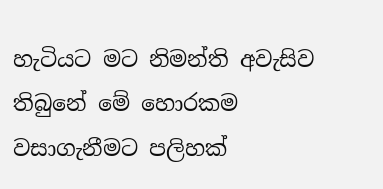හැටියට මට නිමන්ති අවැසිව තිබුනේ මේ හොරකම වසාගැනීමට පලිහක්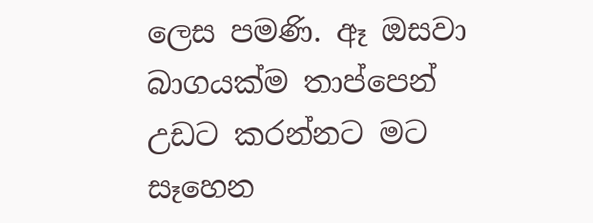ලෙස පමණි. ඈ ඔසවා බාගයක්ම තාප්පෙන් උඩට කරන්නට මට සෑහෙන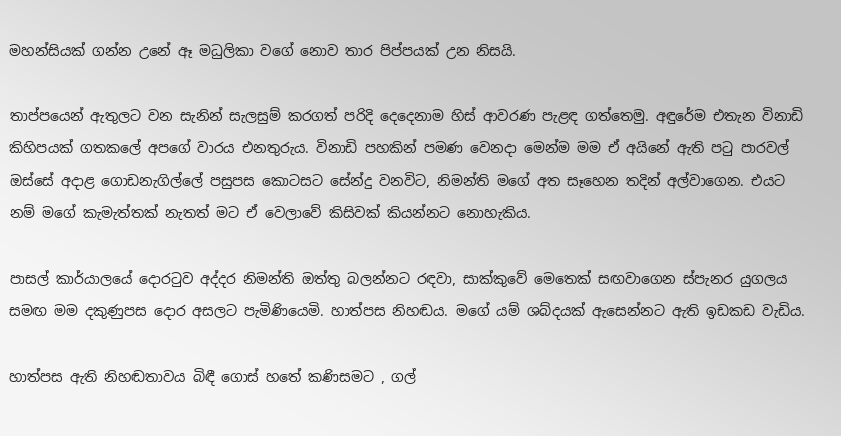මහන්සියක් ගන්න උනේ ඈ මධුලිකා වගේ නොව තාර පිප්පයක් උන නිසයි.

තාප්පයෙන් ඇතුලට වන සැනින් සැලසුම් කරගත් පරිදි දෙදෙනාම හිස් ආවරණ පැළඳ ගත්තෙමු. අඳුරේම එතැන විනාඩි කිහිපයක් ගතකලේ අපගේ වාරය එනතුරුය. විනාඩි පහකින් පමණ වෙනදා මෙන්ම මම ඒ අයිනේ ඇති පටු පාරවල් ඔස්සේ අදාළ ගොඩනැගිල්ලේ පසුපස කොටසට සේන්දු වනවිට, නිමන්ති මගේ අත සෑහෙන තදින් අල්වාගෙන. එයට නම් මගේ කැමැත්තක් නැතත් මට ඒ වෙලාවේ කිසිවක් කියන්නට නොහැකිය.

පාසල් කාර්යාලයේ දොරටුව අද්දර නිමන්ති ඔත්තු බලන්නට රඳවා, සාක්කුවේ මෙතෙක් සඟවාගෙන ස්පැනර යුගලය සමඟ මම දකුණුපස දොර අසලට පැමිණියෙමි. හාත්පස නිහඬය. මගේ යම් ශබ්දයක් ඇසෙන්නට ඇති ඉඩකඩ වැඩිය.

හාත්පස ඇති නිහඬතාවය බිඳී ගොස් හතේ කණිසමට , ගල්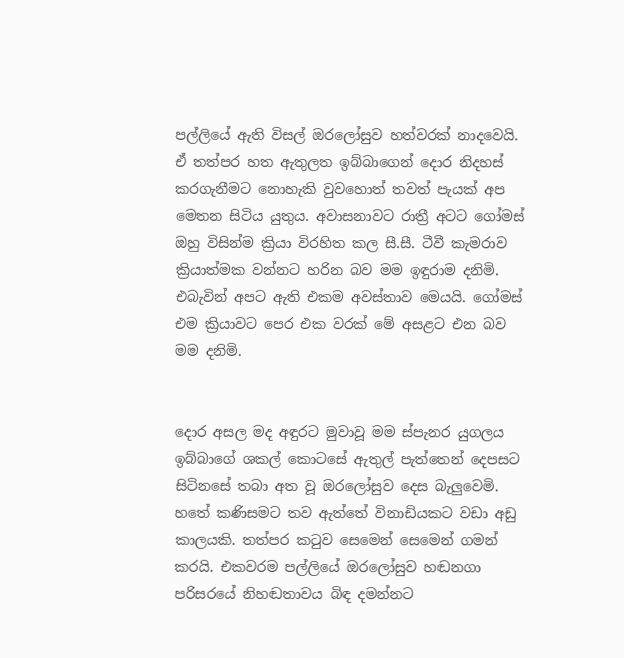පල්ලියේ ඇති විසල් ඔරලෝසුව හත්වරක් නාදවෙයි. ඒ තත්පර හත ඇතුලත ඉබ්බාගෙන් දොර නිදහස් කරගැනීමට නොහැකි වුවහොත් තවත් පැයක් අප මෙතන සිටිය යුතුය. අවාසනාවට රාත්‍රී අටට ගෝමස් ඔහු විසින්ම ක්‍රියා විරහිත කල සී.සී. ටීවී කැමරාව ක්‍රියාත්මක වන්නට හරින බව මම ඉඳුරාම දනිමි. එබැවින් අපට ඇති එකම අවස්තාව මෙයයි. ගෝමස් එම ක්‍රියාවට පෙර එක වරක් මේ අසළට එන බව මම දනිමි.


දොර අසල මද අඳුරට මුවාවූ මම ස්පැනර යුගලය ඉබ්බාගේ ශකල් කොටසේ ඇතුල් පැත්තෙන් දෙපසට සිටිනසේ තබා අත වූ ඔරලෝසුව දෙස බැලුවෙමි. හතේ කණිසමට තව ඇත්තේ විනාඩියකට වඩා අඩු කාලයකි. තත්පර කටුව සෙමෙන් සෙමෙන් ගමන් කරයි. එකවරම පල්ලියේ ඔරලෝසුව හඬනගා පරිසරයේ නිහඬතාවය බිඳ දමන්නට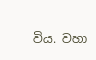විය. වහා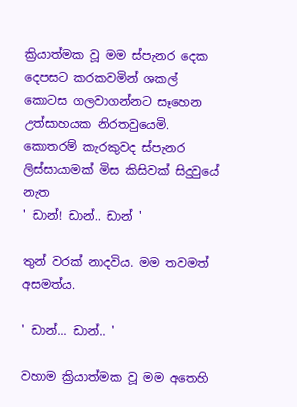ක්‍රියාත්මක වූ මම ස්පැනර දෙක දෙපසට කරකවමින් ශකල් කොටස ගලවාගන්නට සෑහෙන උත්සාහයක නිරතවුයෙමි. කොතරම් කැරකුවද ස්පැනර ලිස්සායාමක් මිස කිසිවක් සිදුවුයේ නැත
' ඩාන්! ඩාන්.. ඩාන් '

තුන් වරක් නාදවිය. මම තවමත් අසමත්ය.

' ඩාන්... ඩාන්.. '

වහාම ක්‍රියාත්මක වූ මම අතෙහි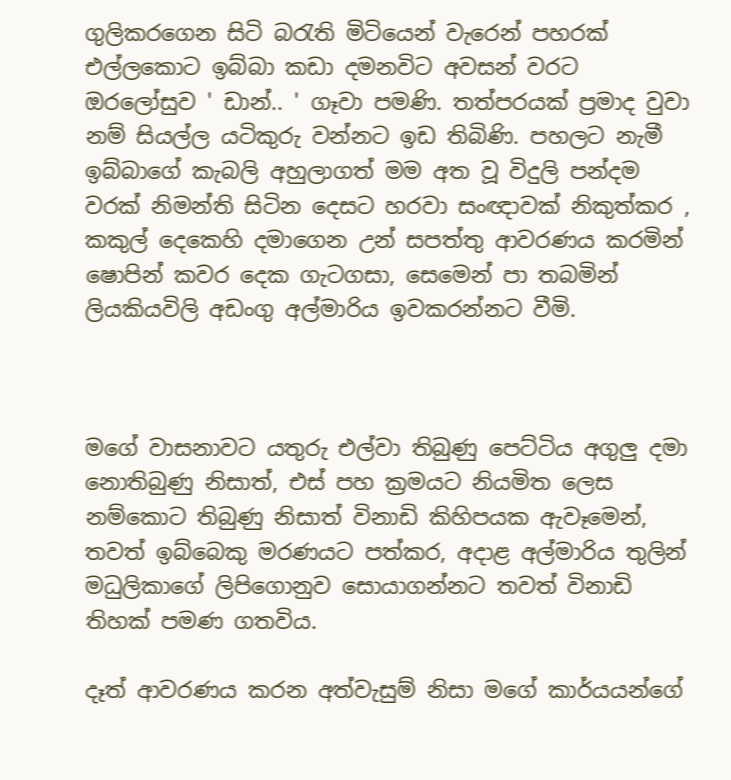ගුලිකරගෙන සිටි බරැති මිටියෙන් වැරෙන් පහරක් එල්ලකොට ඉබ්බා කඩා දමනවිට අවසන් වරට ඔරලෝසුව ' ඩාන්.. ' ගෑවා පමණි. තත්පරයක් ප්‍රමාද වුවා නම් සියල්ල යටිකුරු වන්නට ඉඩ තිබිණි. පහලට නැමී ඉබ්බාගේ කැබලි අහුලාගත් මම අත වූ විදුලි පන්දම වරක් නිමන්ති සිටින දෙසට හරවා සංඥාවක් නිකුත්කර , කකුල් දෙකෙහි දමාගෙන උන් සපත්තු ආවරණය කරමින් ෂොපින් කවර දෙක ගැටගසා, සෙමෙන් පා තබමින් ලියකියවිලි අඩංගු අල්මාරිය ඉවකරන්නට වීමි.



මගේ වාසනාවට යතුරු එල්වා තිබුණු පෙට්ටිය අගුලු දමා නොතිබුණු නිසාත්, එස් පහ ක්‍රමයට නියමිත ලෙස නම්කොට තිබුණු නිසාත් විනාඩි කිහිපයක ඇවෑමෙන්, තවත් ඉබ්බෙකු මරණයට පත්කර, අදාළ අල්මාරිය තුලින් මධුලිකාගේ ලිපිගොනුව සොයාගන්නට තවත් විනාඩි තිහක් පමණ ගතවිය.

දෑත් ආවරණය කරන අත්වැසුම් නිසා මගේ කාර්යයන්ගේ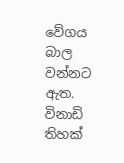වේගය බාල වන්නට ඇත. විනාඩි තිහක්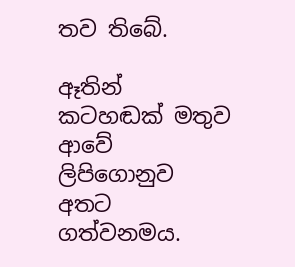තව තිබේ.

ඈතින් කටහඬක් මතුව ආවේ ලිපිගොනුව අතට ගත්වනමය.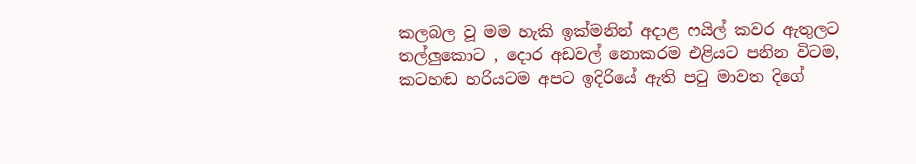කලබල වූ මම හැකි ඉක්මනින් අදාළ ෆයිල් කවර ඇතුලට තල්ලුකොට , දොර අඩවල් නොකරම එළියට පනින විටම, කටහඬ හරියටම අපට ඉදිරියේ ඇති පටු මාවත දිගේ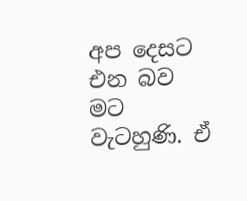අප දෙසට එන බව මට වැටහුණි. ඒ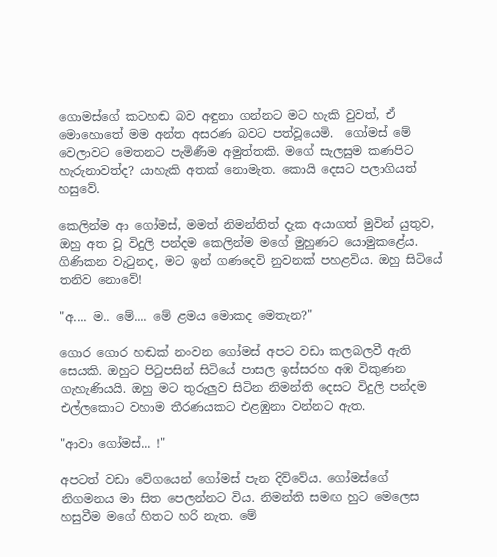ගොමස්ගේ කටහඬ බව අඳුනා ගන්නට මට හැකි වුවත්, ඒ මොහොතේ මම අන්ත අසරණ බවට පත්වූයෙමි.  ගෝමස් මේ වෙලාවට මෙතනට පැමිණීම අමුත්තකි. මගේ සැලසුම කණපිට හැරුනාවත්ද? යාහැකි අතක් නොමැත. කොයි දෙසට පලාගියත් හසුවේ.

කෙලින්ම ආ ගෝමස්, මමත් නිමන්තිත් දැක අයාගත් මුවින් යුතුව, ඔහු අත වූ විදුලි පන්දම කෙලින්ම මගේ මුහුණට යොමුකළේය. ගිණිකන වැටුනද, මට ඉන් ගණදෙවි නුවනක් පහළවිය. ඔහු සිටියේ තනිව නොවේ!

"අ.... ම.. මේ.... මේ ළමය මොකද මෙතැන?"

ගොර ගොර හඬක් නංවන ගෝමස් අපට වඩා කලබලවී ඇති සෙයකි. ඔහුට පිටුපසින් සිටියේ පාසල ඉස්සරහ අඹ විකුණන ගැහැණියයි. ඔහු මට තුරුලුව සිටින නිමන්ති දෙසට විදුලි පන්දම එල්ලකොට වහාම තීරණයකට එළඹුනා වන්නට ඇත.

"ආවා ගෝමස්... !"

අපටත් වඩා වේගයෙන් ගෝමස් පැන දිව්වේය. ගෝමස්ගේ නිගමනය මා සිත පෙලන්නට විය. නිමන්ති සමඟ හුට මෙලෙස හසුවීම මගේ හිතට හරි නැත. මේ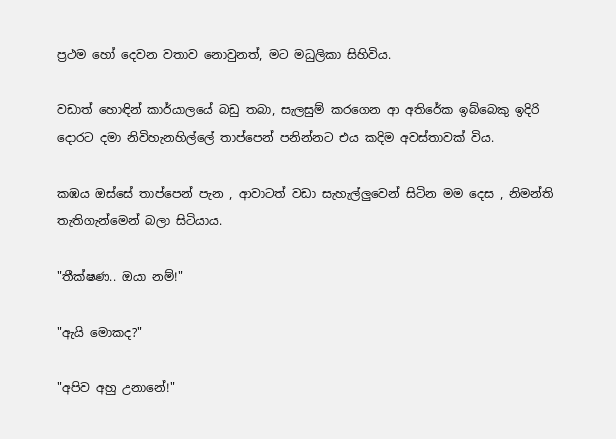ප්‍රථම හෝ දෙවන වතාව නොවුනත්, මට මධුලිකා සිහිවිය.

වඩාත් හොඳින් කාර්යාලයේ බඩු තබා, සැලසුම් කරගෙන ආ අතිරේක ඉබ්බෙකු ඉදිරි දොරට දමා නිවිහැනහිල්ලේ තාප්පෙන් පනින්නට එය කදිම අවස්තාවක් විය.

කඹය ඔස්සේ තාප්පෙන් පැන , ආවාටත් වඩා සැහැල්ලුවෙන් සිටින මම දෙස , නිමන්ති තැතිගැන්මෙන් බලා සිටියාය.

"තීක්ෂණ.. ඔයා නම්!"

"ඇයි මොකද?"

"අපිව අහු උනානේ!"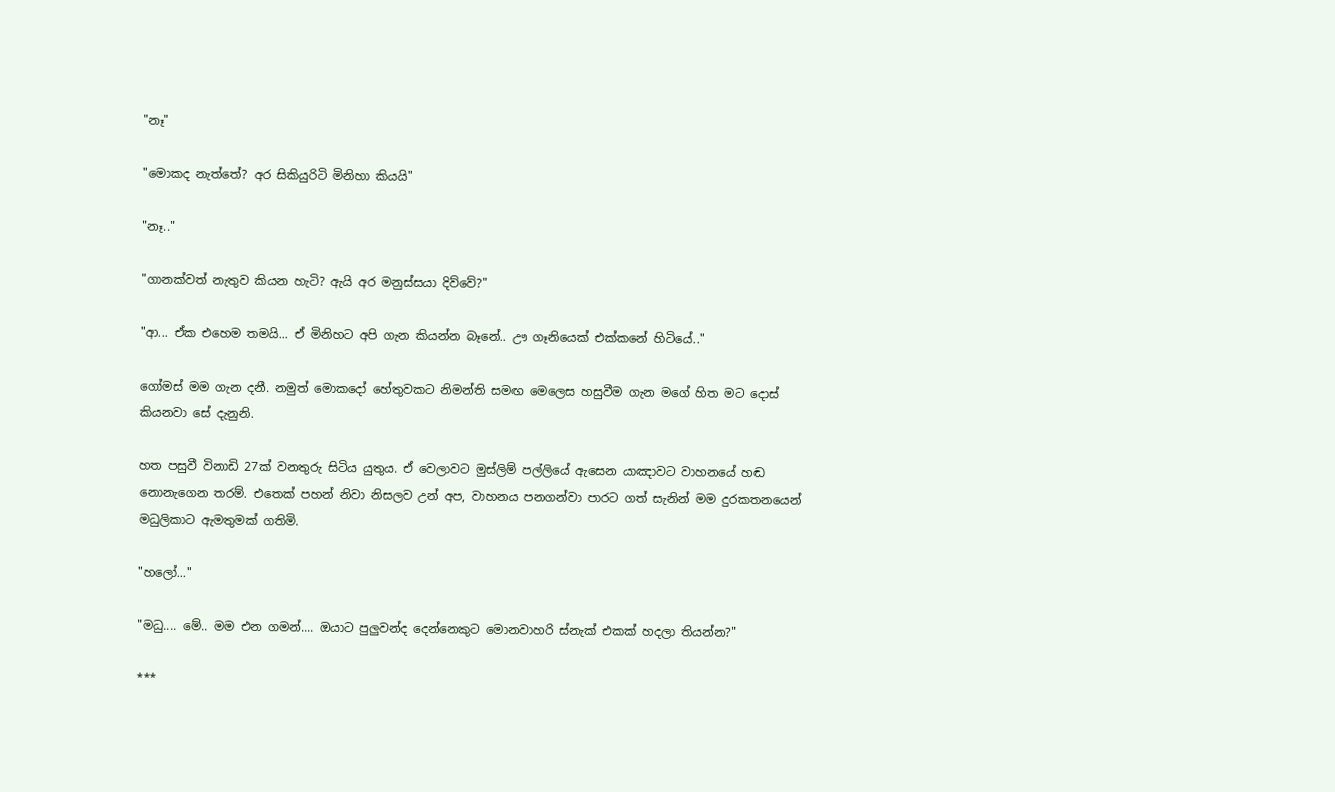"නෑ"

"මොකද නැත්තේ? අර සිකියුරිටි මිනිහා කියයි"

"නෑ.."

"ගානක්වත් නැතුව කියන හැටි? ඇයි අර මනුස්සයා දිව්වේ?"

"ආ... ඒක එහෙම තමයි... ඒ මිනිහට අපි ගැන කියන්න බෑනේ.. ඌ ගෑනියෙක් එක්කනේ හිටියේ.."

ගෝමස් මම ගැන දනී. නමුත් මොකදෝ හේතුවකට නිමන්ති සමඟ මෙලෙස හසුවීම ගැන මගේ හිත මට දොස් කියනවා සේ දැනුනි.

හත පසුවී විනාඩි 27ක් වනතුරු සිටිය යුතුය. ඒ වෙලාවට මුස්ලිම් පල්ලියේ ඇසෙන යාඤාවට වාහනයේ හඬ නොනැගෙන තරම්. එතෙක් පහන් නිවා නිසලව උන් අප, වාහනය පනගන්වා පාරට ගත් සැනින් මම දුරකතනයෙන් මධුලිකාට ඇමතුමක් ගතිමි.

"හලෝ..."

"මධු.... මේ.. මම එන ගමන්.... ඔයාට පුලුවන්ද දෙන්නෙකුට මොනවාහරි ස්නැක් එකක් හදලා තියන්න?"

***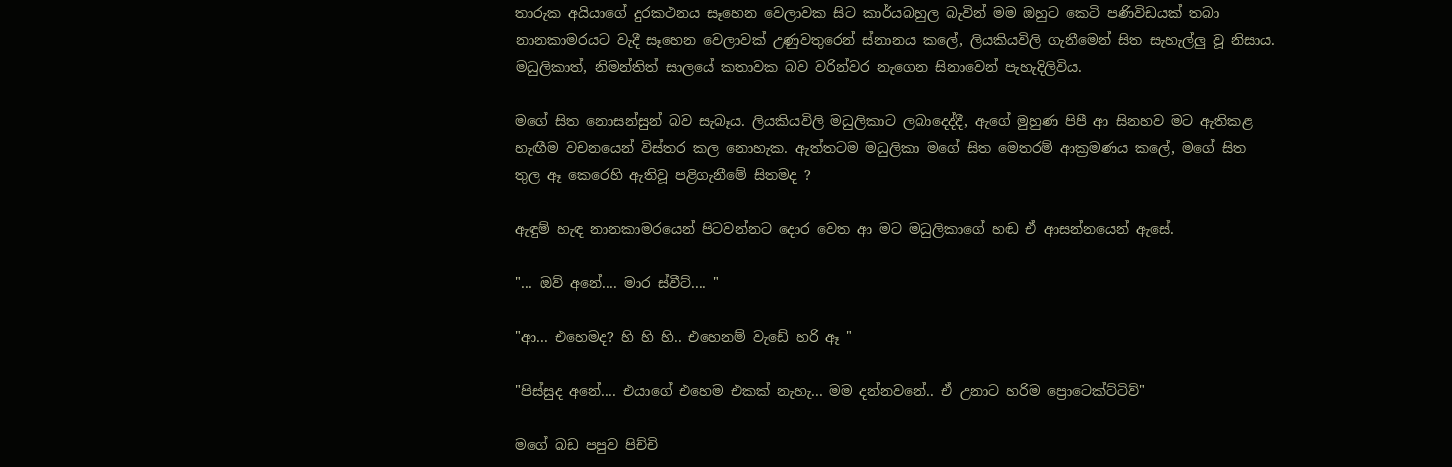තාරුක අයියාගේ දුරකථනය සෑහෙන වෙලාවක සිට කාර්යබහුල බැවින් මම ඔහුට කෙටි පණිවිඩයක් තබා නානකාමරයට වැදී සෑහෙන වෙලාවක් උණුවතුරෙන් ස්නානය කලේ, ලියකියවිලි ගැනීමෙන් සිත සැහැල්ලු වූ නිසාය. මධුලිකාත්, නිමන්තිත් සාලයේ කතාවක බව වරින්වර නැගෙන සිනාවෙන් පැහැදිලිවිය.

මගේ සිත නොසන්සුන් බව සැබෑය. ලියකියවිලි මධුලිකාට ලබාදෙද්දී, ඇගේ මුහුණ පිපී ආ සිනහව මට ඇතිකළ හැඟීම වචනයෙන් විස්තර කල නොහැක. ඇත්තටම මධුලිකා මගේ සිත මෙතරම් ආක්‍රමණය කලේ, මගේ සිත තුල ඈ කෙරෙහි ඇතිවූ පළිගැනීමේ සිතමද ?

ඇඳුම් හැඳ නානකාමරයෙන් පිටවන්නට දොර වෙත ආ මට මධුලිකාගේ හඬ ඒ ආසන්නයෙන් ඇසේ.

"... ඔව් අනේ.... මාර ස්වීට්.... "

"ආ... එහෙමද? හි හි හි.. එහෙනම් වැඩේ හරි ඈ "

"පිස්සුද අනේ.... එයාගේ එහෙම එකක් නැහැ... මම දන්නවනේ.. ඒ උනාට හරිම ප්‍රොටෙක්ට්ටිව්"

මගේ බඩ පපුව පිච්චි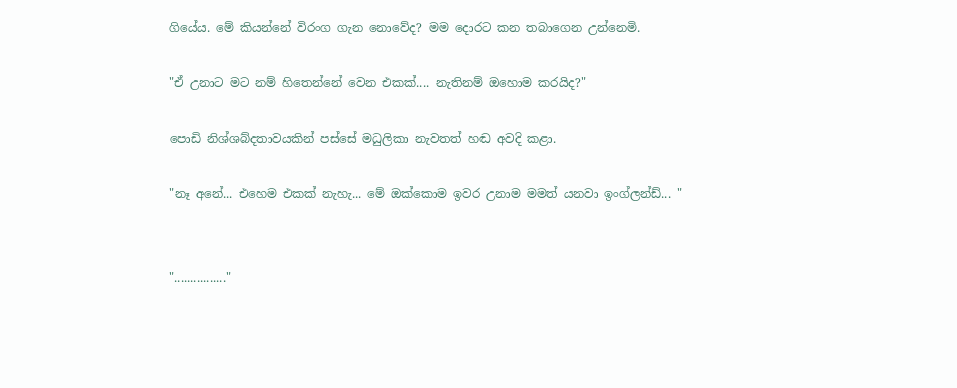ගියේය. මේ කියන්නේ විරංග ගැන නොවේද? මම දොරට කන තබාගෙන උන්නෙමි.

"ඒ උනාට මට නම් හිතෙන්නේ වෙන එකක්.... නැතිනම් ඔහොම කරයිද?"

පොඩි නිශ්ශබ්දතාවයකින් පස්සේ මධුලිකා නැවතත් හඬ අවදි කළා.

"නෑ අනේ... එහෙම එකක් නැහැ... මේ ඔක්කොම ඉවර උනාම මමත් යනවා ඉංග්ලන්ඩ්... "


"................"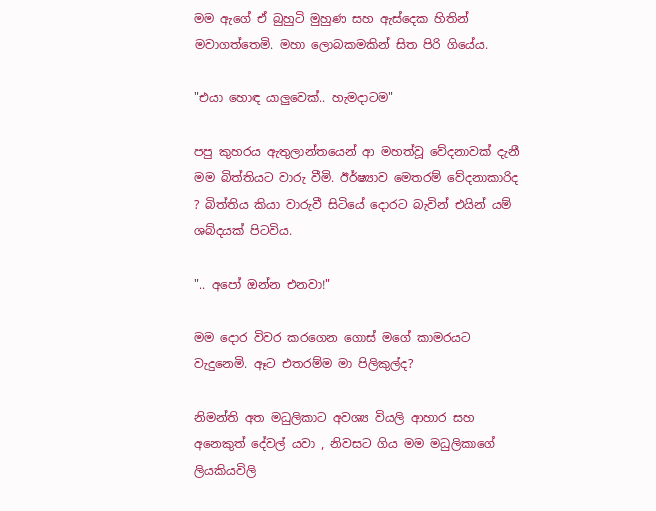මම ඇගේ ඒ බුහුටි මුහුණ සහ ඇස්දෙක හිතින් මවාගත්තෙමි. මහා ලොබකමකින් සිත පිරි ගියේය.

"එයා හොඳ යාලුවෙක්.. හැමදාටම"

පපු කුහරය ඇතුලාන්තයෙන් ආ මහත්වූ වේදනාවක් දැනී මම බිත්තියට වාරු වීමි. ඊර්ෂ්‍යාව මෙතරම් වේදනාකාරිද ? බිත්තිය කියා වාරුවී සිටියේ දොරට බැවින් එයින් යම් ශබ්දයක් පිටවිය.

".. අපෝ ඔන්න එනවා!"

මම දොර විවර කරගෙන ගොස් මගේ කාමරයට වැදුනෙමි. ඈට එතරම්ම මා පිලිකුල්ද?

නිමන්ති අත මධුලිකාට අවශ්‍ය වියලි ආහාර සහ අනෙකුත් දේවල් යවා , නිවසට ගිය මම මධුලිකාගේ ලියකියවිලි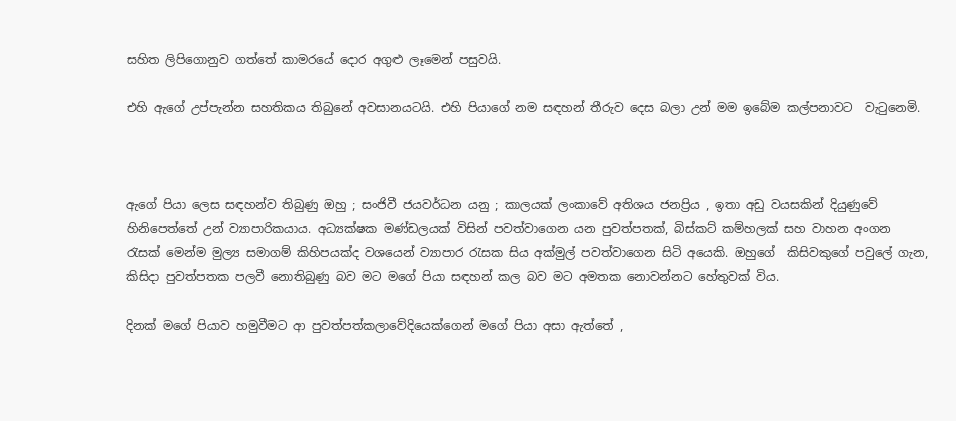සහිත ලිපිගොනුව ගත්තේ කාමරයේ දොර අගුළු ලෑමෙන් පසුවයි.

එහි ඇගේ උප්පැන්න සහතිකය තිබුනේ අවසානයටයි. එහි පියාගේ නම සඳහන් තීරුව දෙස බලා උන් මම ඉබේම කල්පනාවට  වැටුනෙමි.



ඇගේ පියා ලෙස සඳහන්ව තිබුණු ඔහු ; සංජිවී ජයවර්ධන යනු ; කාලයක් ලංකාවේ අතිශය ජනප්‍රිය , ඉතා අඩු වයසකින් දියුණුවේ හිනිපෙත්තේ උන් ව්‍යාපාරිකයාය. අධ්‍යක්ෂක මණ්ඩලයක් විසින් පවත්වාගෙන යන පුවත්පතක්, බිස්කට් කම්හලක් සහ වාහන අංගන රැසක් මෙන්ම මුල්‍ය සමාගම් කිහිපයක්ද වශයෙන් ව්‍යාපාර රැසක සිය අක්මුල් පවත්වාගෙන සිටි අයෙකි. ඔහුගේ  කිසිවකුගේ පවුලේ ගැන, කිසිදා පුවත්පතක පලවී නොතිබුණු බව මට මගේ පියා සඳහන් කල බව මට අමතක නොවන්නට හේතුවක් විය.

දිනක් මගේ පියාව හමුවීමට ආ පුවත්පත්කලාවේදියෙක්ගෙන් මගේ පියා අසා ඇත්තේ ,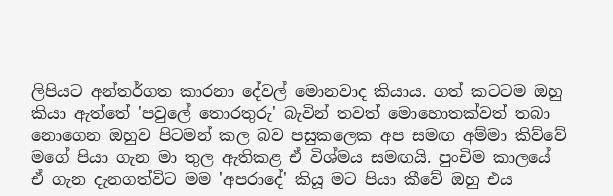ලිපියට අන්තර්ගත කාරනා දේවල් මොනවාද කියාය. ගත් කටටම ඔහු කියා ඇත්තේ 'පවුලේ තොරතුරු' බැවින් තවත් මොහොතක්වත් තබා නොගෙන ඔහුව පිටමන් කල බව පසුකලෙක අප සමඟ අම්මා කිව්වේ මගේ පියා ගැන මා තුල ඇතිකළ ඒ විශ්මය සමඟයි. පුංචිම කාලයේ ඒ ගැන දැනගත්විට මම 'අපරාදේ' කියූ මට පියා කීවේ ඔහු එය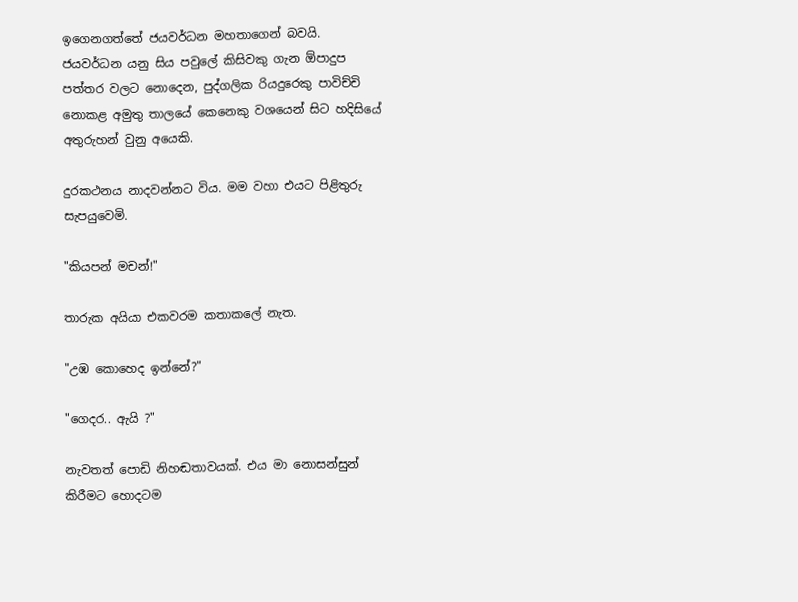ඉගෙනගත්තේ ජයවර්ධන මහතාගෙන් බවයි. ජයවර්ධන යනු සිය පවුලේ කිසිවකු ගැන ඕපාදුප පත්තර වලට නොදෙන, පුද්ගලික රියදුරෙකු පාවිච්චි නොකළ අමුතු තාලයේ කෙනෙකු වශයෙන් සිට හදිසියේ අතුරුහන් වුනු අයෙකි.

දුරකථනය නාදවන්නට විය. මම වහා එයට පිළිතුරු සැපයුවෙමි.

"කියපන් මචන්!"

තාරුක අයියා එකවරම කතාකලේ නැත.

"උඹ කොහෙද ඉන්නේ?"

"ගෙදර.. ඇයි ?"

නැවතත් පොඩි නිහඬතාවයක්. එය මා නොසන්සුන් කිරීමට හොදටම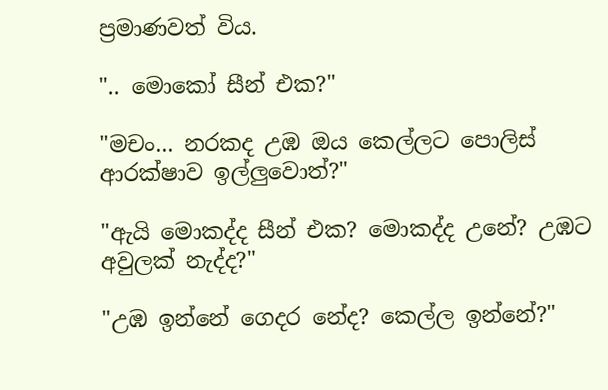ප්‍රමාණවත් විය.

".. මොකෝ සීන් එක?"

"මචං... නරකද උඹ ඔය කෙල්ලට පොලිස් ආරක්ෂාව ඉල්ලුවොත්?"

"ඇයි මොකද්ද සීන් එක? මොකද්ද උනේ? උඹට අවුලක් නැද්ද?"

"උඹ ඉන්නේ ගෙදර නේද? කෙල්ල ඉන්නේ?"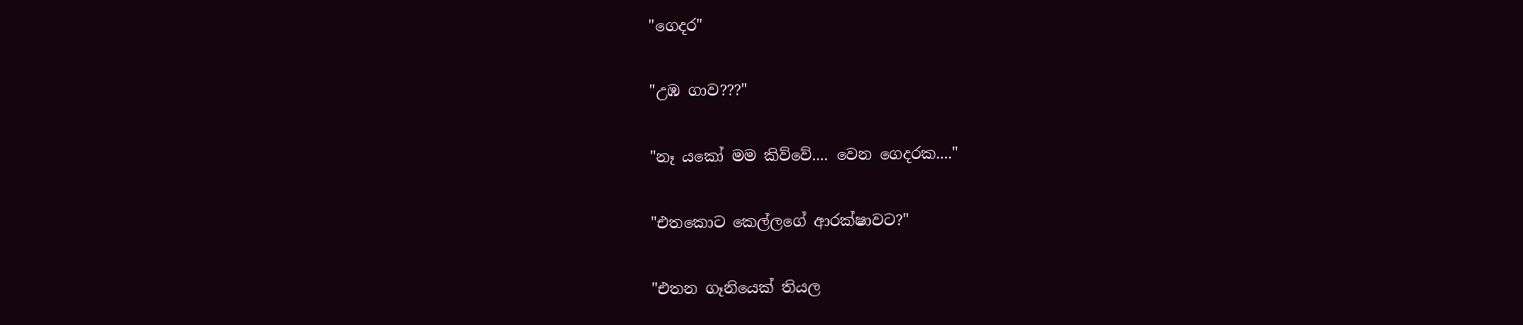"ගෙදර"

"උඹ ගාව???"

"නෑ යකෝ මම කිව්වේ.... වෙන ගෙදරක...."

"එතකොට කෙල්ලගේ ආරක්ෂාවට?"

"එතන ගෑනියෙක් තියල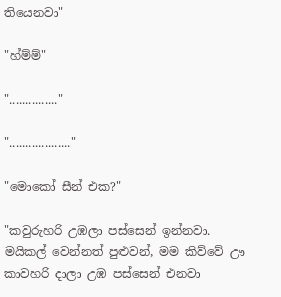තියෙනවා"

"හ්ම්ම්"

"..............."

"..................."

"මොකෝ සීන් එක?"

"කවුරුහරි උඹලා පස්සෙන් ඉන්නවා. මයිකල් වෙන්නත් පුළුවන්, මම කිව්වේ ඌ කාවහරි දාලා උඹ පස්සෙන් එනවා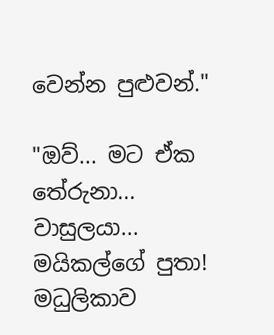වෙන්න පුළුවන්."

"ඔව්... මට ඒක තේරුනා... වාසුලයා... මයිකල්ගේ පුතා!  මධුලිකාව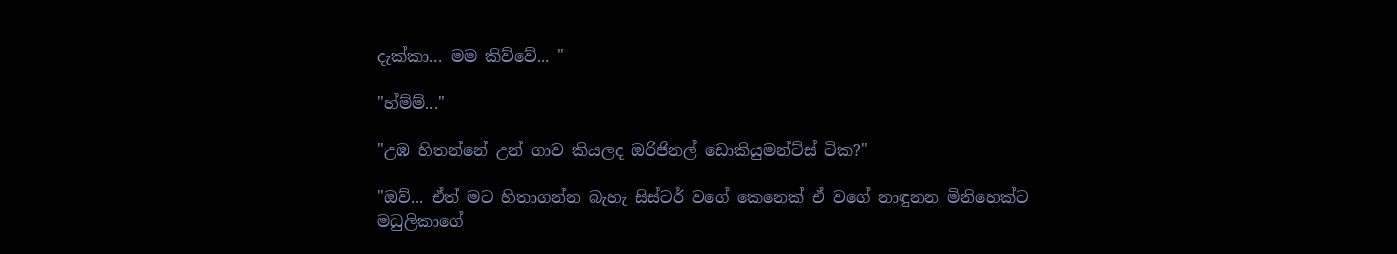දැක්කා... මම කිව්වේ... "

"හ්ම්ම්..."

"උඹ හිතන්නේ උන් ගාව කියලද ඔරිජිනල් ඩොකියුමන්ට්ස් ටික?"

"ඔව්... ඒත් මට හිතාගන්න බැහැ සිස්ටර් වගේ කෙනෙක් ඒ වගේ නාඳුනන මිනිහෙක්ට මධුලිකාගේ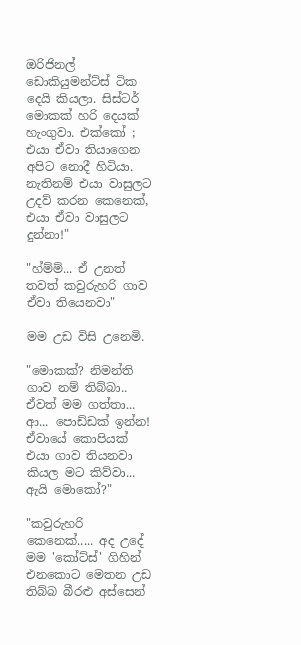ඔරිජිනල් ඩොකියුමන්ට්ස් ටික දෙයි කියලා. සිස්ටර් මොකක් හරි දෙයක් හැංගුවා. එක්කෝ ; එයා ඒවා තියාගෙන අපිට නොදී හිටියා. නැතිනම් එයා වාසුලට උදව් කරන කෙනෙක්, එයා ඒවා වාසුලට දුන්නා!"

"හ්ම්ම්... ඒ උනත් තවත් කවුරුහරි ගාව ඒවා තියෙනවා"

මම උඩ විසි උනෙමි.

"මොකක්? නිමන්ති ගාව නම් තිබ්බා.. ඒවත් මම ගත්තා... ආ... පොඩ්ඩක් ඉන්න! ඒවායේ කොපියක් එයා ගාව තියනවා කියල මට කිව්වා... ඇයි මොකෝ?"

"කවුරුහරි කෙනෙක්..... අද උදේ මම 'කෝට්ස්' ගිහින් එනකොට මෙතන උඩ තිබ්බ බීරළු අස්සෙන්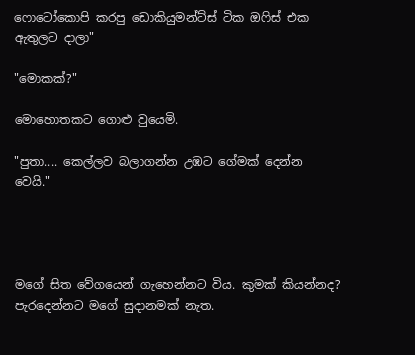ෆොටෝකොපි කරපු ඩොකියුමන්ට්ස් ටික ඔෆිස් එක ඇතුලට දාලා"

"මොකක්?"

මොහොතකට ගොළු වුයෙමි.

"පුතා.... කෙල්ලව බලාගන්න උඹට ගේමක් දෙන්න වෙයි."




මගේ සිත වේගයෙන් ගැහෙන්නට විය. කුමක් කියන්නද? පැරදෙන්නට මගේ සුදානමක් නැත.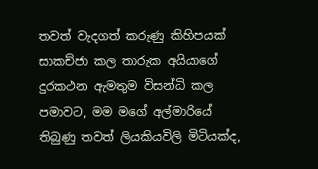තවත් වැදගත් කරුණු කිහිපයක් සාකච්ජා කල තාරුක අයියාගේ දුරකථන ඇමතුම විසන්ධි කල පමාවට, මම මගේ අල්මාරියේ තිබුණු තවත් ලියකියවිලි මිටියක්ද,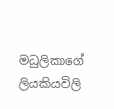මධුලිකාගේ ලියකියවිලි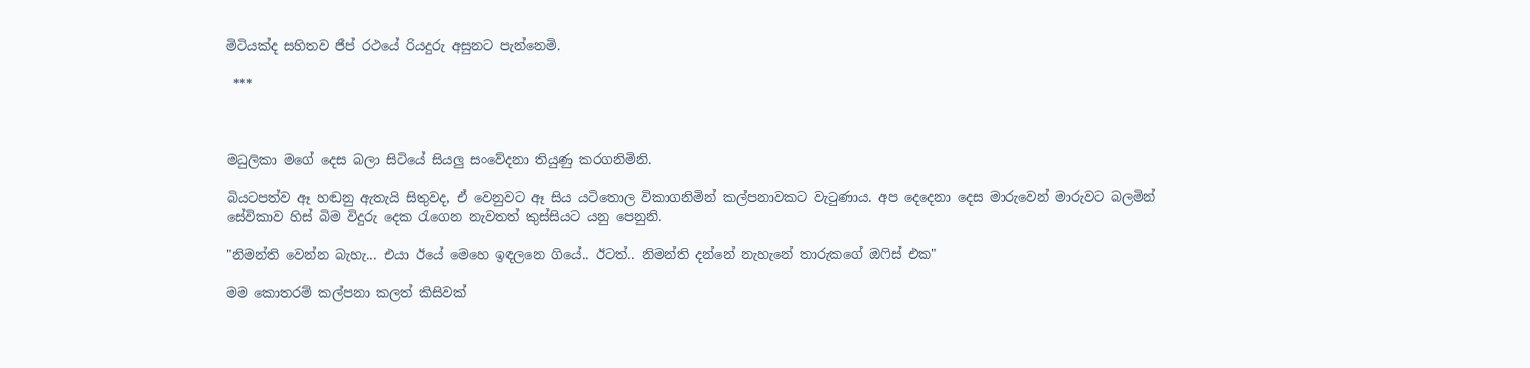මිටියක්ද සහිතව ජීප් රථයේ රියදුරු අසුනට පැන්නෙමි.

 ***



මධුලිකා මගේ දෙස බලා සිටියේ සියලු සංවේදනා තියුණු කරගනිමිනි.

බියටපත්ව ඈ හඬනු ඇතැයි සිතුවද, ඒ වෙනුවට ඈ සිය යටිතොල විකාගනිමින් කල්පනාවකට වැටුණාය. අප දෙදෙනා දෙස මාරුවෙන් මාරුවට බලමින් සේවිකාව හිස් බිම විදුරු දෙක රැගෙන නැවතත් කුස්සියට යනු පෙනුනි.

"නිමන්ති වෙන්න බැහැ... එයා ඊයේ මෙහෙ ඉඳලනෙ ගියේ.. ඊටත්.. නිමන්ති දන්නේ නැහැනේ තාරුකගේ ඔෆිස් එක"

මම කොතරම් කල්පනා කලත් කිසිවක්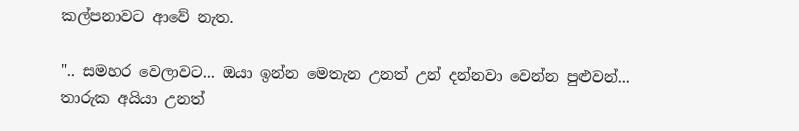කල්පනාවට ආවේ නැත.

".. සමහර වෙලාවට... ඔයා ඉන්න මෙතැන උනත් උන් දන්නවා වෙන්න පුළුවන්... තාරුක අයියා උනත්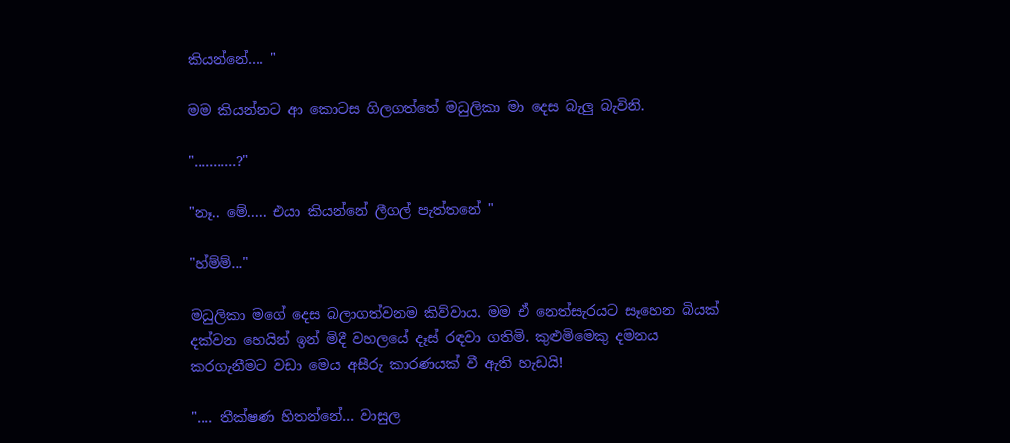කියන්නේ.... "

මම කියන්නට ආ කොටස ගිලගත්තේ මධුලිකා මා දෙස බැලු බැවිනි.

"...........?"

"නෑ.. මේ..... එයා කියන්නේ ලීගල් පැත්තනේ "

"හ්ම්ම්..."

මධුලිකා මගේ දෙස බලාගත්වනම කිව්වාය. මම ඒ නෙත්සැරයට සෑහෙන බියක් දක්වන හෙයින් ඉන් මිදී වහලයේ දෑස් රඳවා ගතිමි. කුළුමිමෙකු දමනය කරගැනීමට වඩා මෙය අසීරු කාරණයක් වී ඇති හැඩයි!

".... තීක්ෂණ හිතන්නේ... වාසුල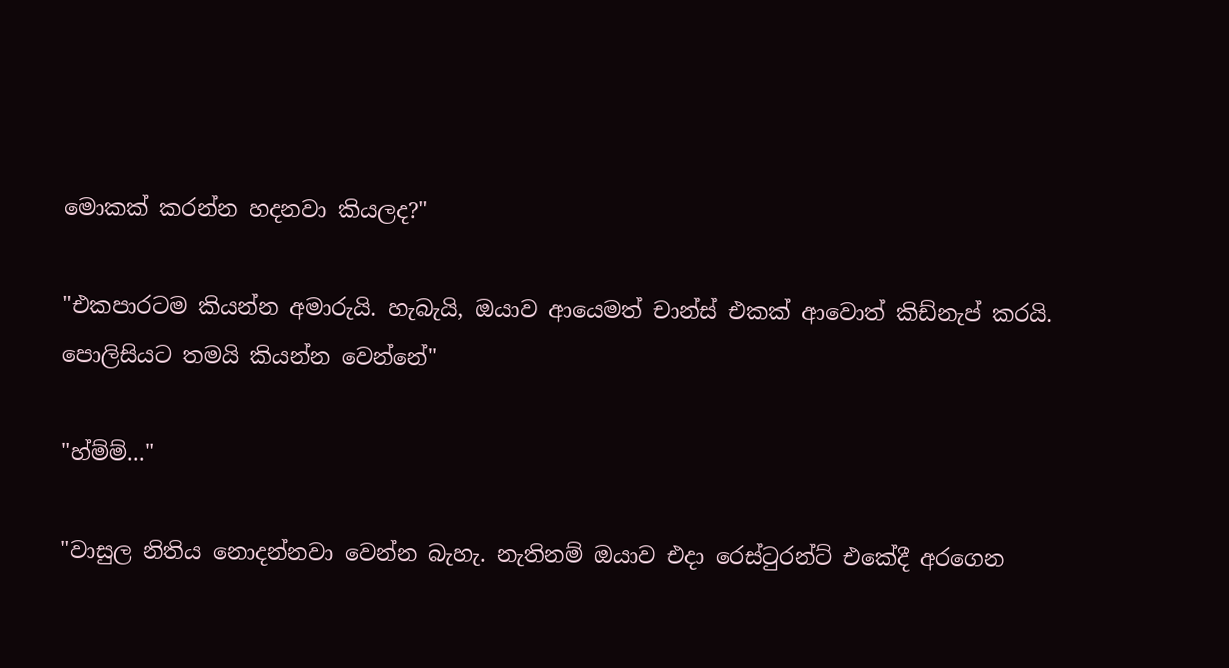මොකක් කරන්න හදනවා කියලද?"

"එකපාරටම කියන්න අමාරුයි. හැබැයි, ඔයාව ආයෙමත් චාන්ස් එකක් ආවොත් කිඩ්නැප් කරයි. පොලිසියට තමයි කියන්න වෙන්නේ"

"හ්ම්ම්..."

"වාසුල නිතිය නොදන්නවා වෙන්න බැහැ. නැතිනම් ඔයාව එදා රෙස්ටුරන්ට් එකේදී අරගෙන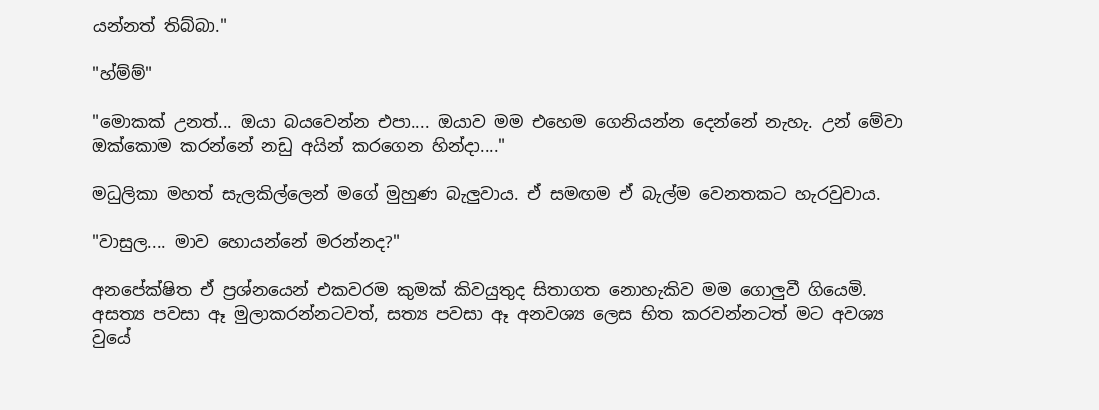යන්නත් තිබ්බා."

"හ්ම්ම්"

"මොකක් උනත්... ඔයා බයවෙන්න එපා.... ඔයාව මම එහෙම ගෙනියන්න දෙන්නේ නැහැ. උන් මේවා ඔක්කොම කරන්නේ නඩු අයින් කරගෙන හින්දා...."

මධුලිකා මහත් සැලකිල්ලෙන් මගේ මුහුණ බැලුවාය. ඒ සමඟම ඒ බැල්ම වෙනතකට හැරවුවාය.

"වාසුල.... මාව හොයන්නේ මරන්නද?"

අනපේක්ෂිත ඒ ප්‍රශ්නයෙන් එකවරම කුමක් කිවයුතුද සිතාගත නොහැකිව මම ගොලුවී ගියෙමි. අසත්‍ය පවසා ඈ මුලාකරන්නටවත්, සත්‍ය පවසා ඈ අනවශ්‍ය ලෙස භිත කරවන්නටත් මට අවශ්‍ය වුයේ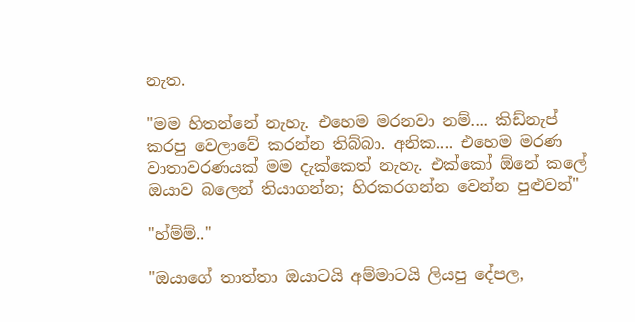නැත.

"මම හිතන්නේ නැහැ. එහෙම මරනවා නම්.... කිඩ්නැප් කරපු වෙලාවේ කරන්න තිබ්බා. අනික.... එහෙම මරණ වාතාවරණයක් මම දැක්කෙත් නැහැ. එක්කෝ ඕනේ කලේ ඔයාව බලෙන් තියාගන්න; හිරකරගන්න වෙන්න පුළුවන්"

"හ්ම්ම්.."

"ඔයාගේ තාත්තා ඔයාටයි අම්මාටයි ලියපු දේපල,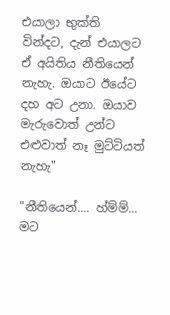එයාලා භුක්ති වින්දට, දැන් එයාලට ඒ අයිතිය නීතියෙන් නැහැ. ඔයාට ඊයේට දහ අට උනා. ඔයාව මැරුවොත් උන්ට එළුවාත් නෑ මුට්ටියත් නැහැ"

"නීතියෙන්.... හ්ම්ම්... මට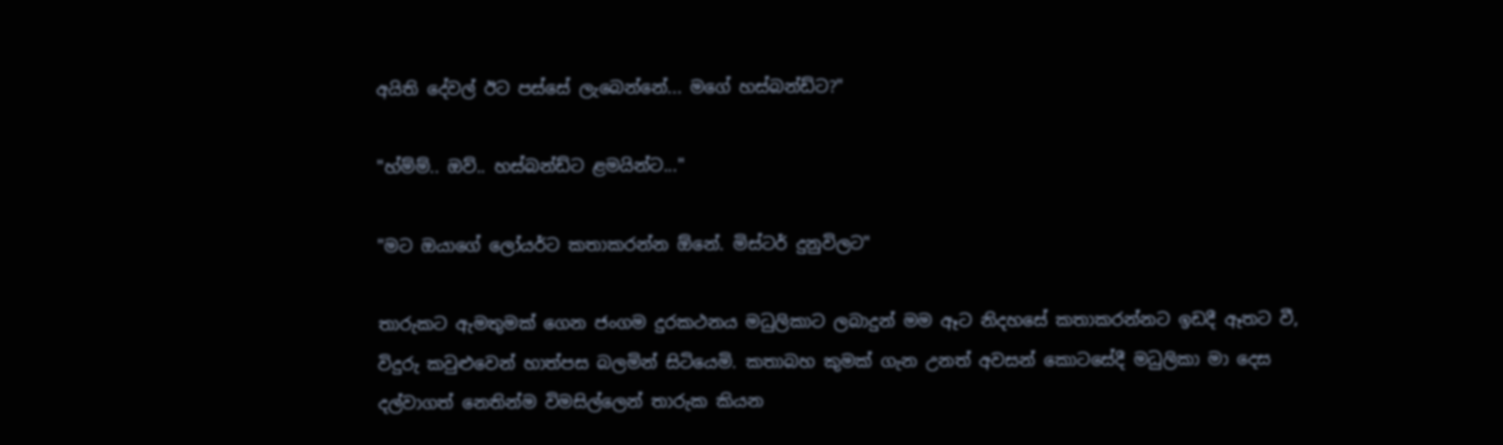අයිති දේවල් ඊට පස්සේ ලැබෙන්නේ... මගේ හස්බන්ඩ්ට?"

"හ්ම්ම්.. ඔව්.. හස්බන්ඩ්ට ළමයින්ට..."

"මට ඔයාගේ ලෝයර්ට කතාකරන්න ඕනේ. මිස්ටර් දුනුවිලට"

තාරුකට ඇමතුමක් ගෙන ජංගම දුරකථනය මධුලිකාට ලබාදුන් මම ඈට නිදහසේ කතාකරන්නට ඉඩදී ඈතට වී,  විදුරු කවුළුවෙන් හාත්පස බලමින් සිටියෙමි. කතාබහ කුමක් ගැන උනත් අවසන් කොටසේදී මධුලිකා මා දෙස දල්වාගත් නෙතින්ම විමසිල්ලෙන් තාරුක කියන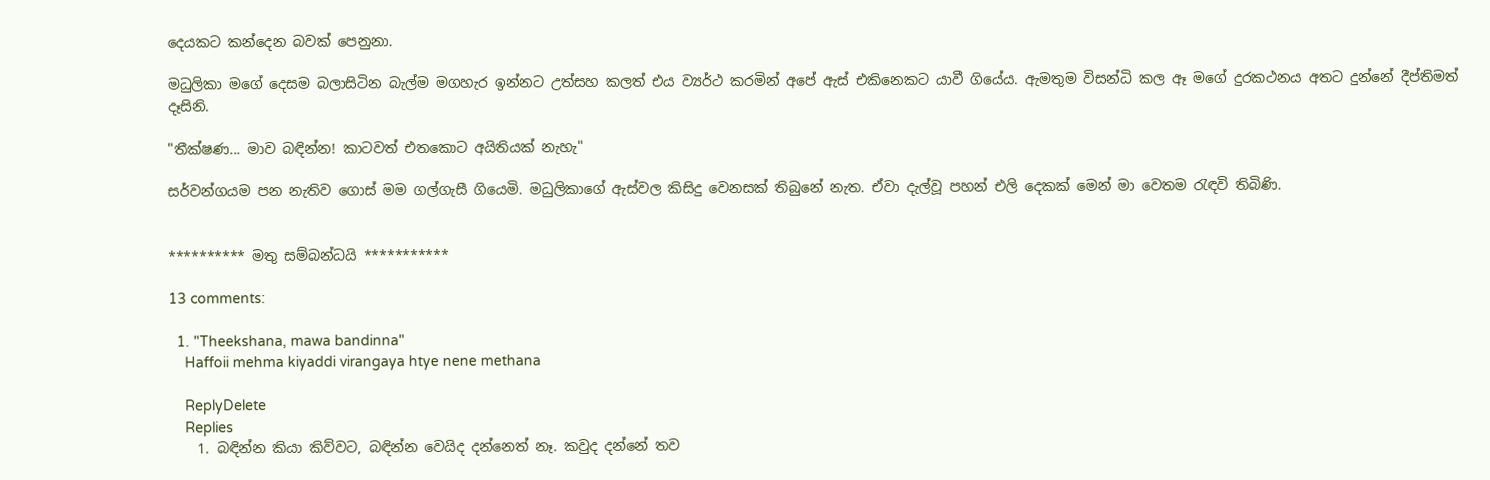දෙයකට කන්දෙන බවක් පෙනුනා.

මධුලිකා මගේ දෙසම බලාසිටින බැල්ම මගහැර ඉන්නට උත්සහ කලත් එය ව්‍යර්ථ කරමින් අපේ ඇස් එකිනෙකට යාවී ගියේය. ඇමතුම විසන්ධි කල ඈ මගේ දුරකථනය අතට දුන්නේ දීප්තිමත් දෑසිනි.

"තීක්ෂණ... මාව බඳින්න! කාටවත් එතකොට අයිතියක් නැහැ"

සර්වන්ගයම පන නැතිව ගොස් මම ගල්ගැසී ගියෙමි. මධුලිකාගේ ඇස්වල කිසිදු වෙනසක් තිබුනේ නැත. ඒවා දැල්වූ පහන් එලි දෙකක් මෙන් මා වෙතම රැඳවි තිබිණි.


********** මතු සම්බන්ධයි ***********

13 comments:

  1. "Theekshana, mawa bandinna"
    Haffoii mehma kiyaddi virangaya htye nene methana

    ReplyDelete
    Replies
    1. බඳින්න කියා කිව්වට, බඳින්න වෙයිද දන්නෙත් නෑ. කවුද දන්නේ තව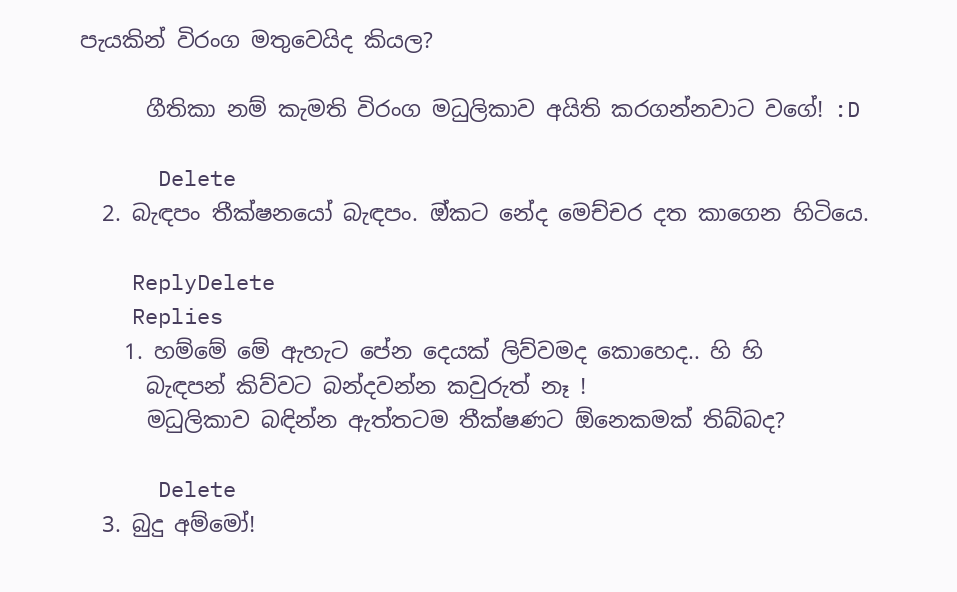පැයකින් විරංග මතුවෙයිද කියල?

      ගීතිකා නම් කැමති විරංග මධුලිකාව අයිති කරගන්නවාට වගේ! :D

      Delete
  2. බැඳපං තීක්ෂනයෝ බැඳපං. ඔ්කට නේද මෙච්චර දත කාගෙන හිටියෙ.

    ReplyDelete
    Replies
    1. හම්මේ මේ ඇහැට පේන දෙයක් ලිව්වමද කොහෙද.. හි හි
      බැඳපන් කිව්වට බන්දවන්න කවුරුත් නෑ !
      මධුලිකාව බඳින්න ඇත්තටම තීක්ෂණට ඕනෙකමක් තිබ්බද?

      Delete
  3. බුදු අම්මෝ!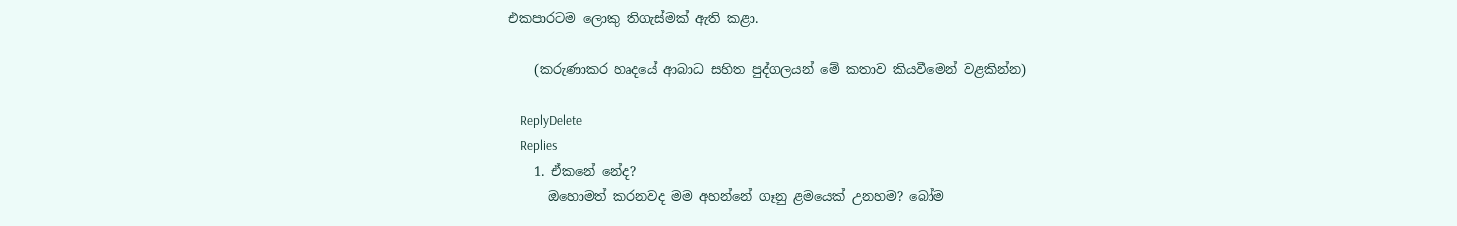එකපාරටම ලොකු තිගැස්මක් ඇති කළා.

    (කරුණාකර හෘදයේ ආබාධ සහිත පුද්ගලයන් මේ කතාව කියවීමෙන් වළකින්න)

    ReplyDelete
    Replies
    1. ඒකනේ නේද?
      ඔහොමත් කරනවද මම අහන්නේ ගෑනු ළමයෙක් උනහම? බෝම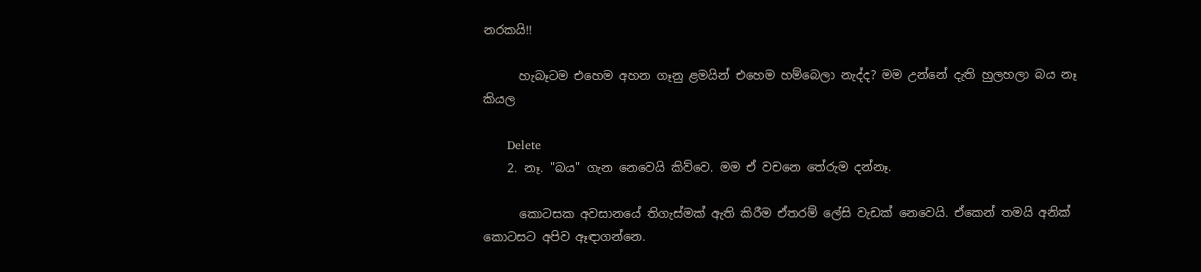නරකයි!!

      හැබෑටම එහෙම අහන ගෑනු ළමයින් එහෙම හම්බෙලා නැද්ද? මම උන්නේ දැති හුලහලා බය නෑ කියල

      Delete
    2. නෑ. "බය" ගැන නෙවෙයි කිව්වෙ. මම ඒ වචනෙ තේරුම දන්නෑ.

      කොටසක අවසානයේ තිගැස්මක් ඇති කිරීම ඒතරම් ලේසි වැඩක් නෙවෙයි. ඒකෙන් තමයි අනික් කොටසට අපිව ඈඳාගන්නෙ.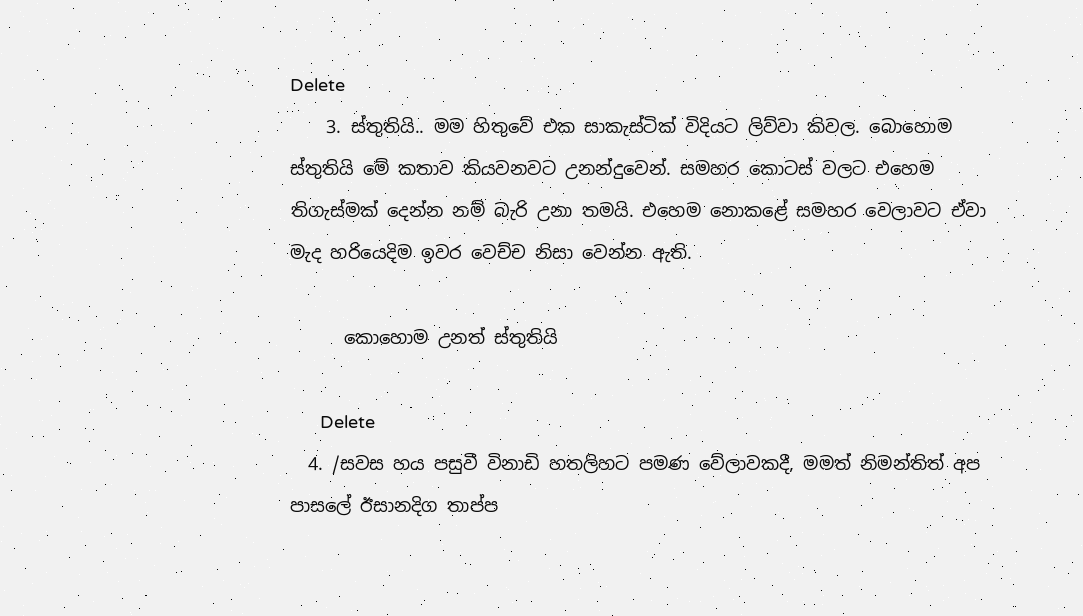Delete
    3. ස්තුතියි.. මම හිතුවේ එක සාකැස්ටික් විදියට ලිව්වා කිවල. බොහොම ස්තුතියි මේ කතාව කියවනවට උනන්දුවෙන්. සමහර කොටස් වලට එහෙම තිගැස්මක් දෙන්න නම් බැරි උනා තමයි. එහෙම නොකළේ සමහර වෙලාවට ඒවා මැද හරියෙදිම ඉවර වෙච්ච නිසා වෙන්න ඇති.

      කොහොම උනත් ස්තුතියි

      Delete
  4. /සවස හය පසුවී විනාඩි හතලිහට පමණ වේලාවකදී, මමත් නිමන්තිත් අප පාසලේ ඊසානදිග තාප්ප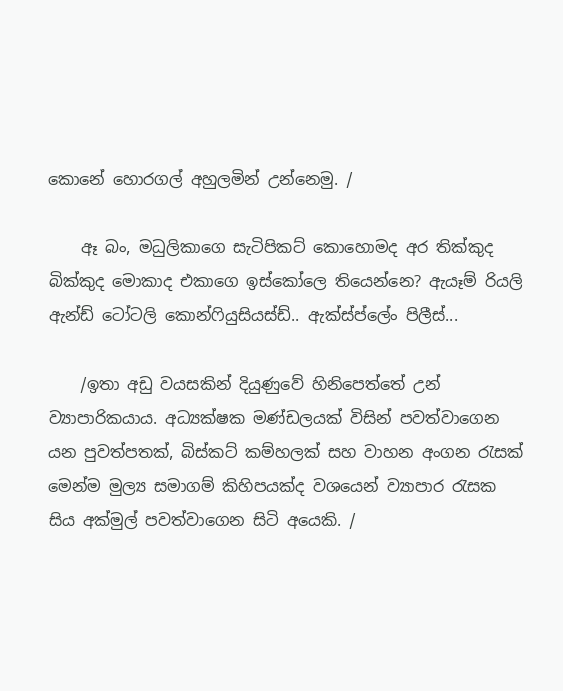කොනේ හොරගල් අහුලමින් උන්නෙමු. /

    ඈ බං, මධුලිකාගෙ සැටිපිකට් කොහොමද අර තික්කුද බික්කුද මොකාද එකාගෙ ඉස්කෝලෙ තියෙන්නෙ? ඇයෑම් රියලි ඇන්ඩ් ටෝටලි කොන්ෆියුසියස්ඩ්.. ඇක්ස්ප්ලේං පිලීස්...

    /ඉතා අඩු වයසකින් දියුණුවේ හිනිපෙත්තේ උන් ව්‍යාපාරිකයාය. අධ්‍යක්ෂක මණ්ඩලයක් විසින් පවත්වාගෙන යන පුවත්පතක්, බිස්කට් කම්හලක් සහ වාහන අංගන රැසක් මෙන්ම මුල්‍ය සමාගම් කිහිපයක්ද වශයෙන් ව්‍යාපාර රැසක සිය අක්මුල් පවත්වාගෙන සිටි අයෙකි. /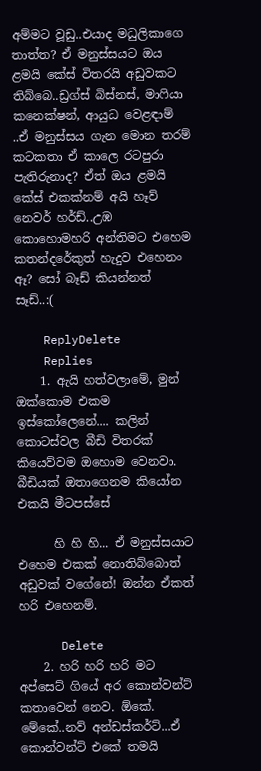අම්මට වූඩු..එයාද මධුලිකාගෙ තාත්ත? ඒ මනුස්සයට ඔය ළමයි කේස් විතරයි අඩුවකට තිබ්බෙ..ඩ්‍රග්ස් බිස්නස්, මාෆියා කනෙක්ෂන්, ආයුධ වෙළඳාම් ..ඒ මනුස්සය ගැන මොන තරම් කටකතා ඒ කාලෙ රටපුරා පැතිරුනාද? ඒත් ඔය ළමයි කේස් එකක්නම් අයි හෑව් නෙවර් හර්ඩ්..උඹ කොහොමහරි අන්තිමට එහෙම කතන්දරේකුත් හැදුව එහෙනං ඈ? සෝ බෑඩ් කියන්නත් සෑඩ්..:(

    ReplyDelete
    Replies
    1. ඇයි හත්වලාමේ, මුන් ඔක්කොම එකම ඉස්කෝලෙනේ.... කලින් කොටස්වල බීඩි විතරක් කියෙව්වම ඔහොම වෙනවා. බීඩියක් ඔතාගෙනම කියෝන එකයි මීටපස්සේ

      හි හි හි... ඒ මනුස්සයාට එහෙම එකක් නොතිබ්බොත් අඩුවක් වගේනේ! ඔන්න ඒකත් හරි එහෙනම්.

      Delete
    2. හරි හරි හරි මට අප්සෙට් ගියේ අර කොන්වන්ට් කතාවෙන් නෙව. ඕකේ. මේකේ..නව් අන්ඩස්කර්ට්...ඒ කොන්වන්ට් එකේ තමයි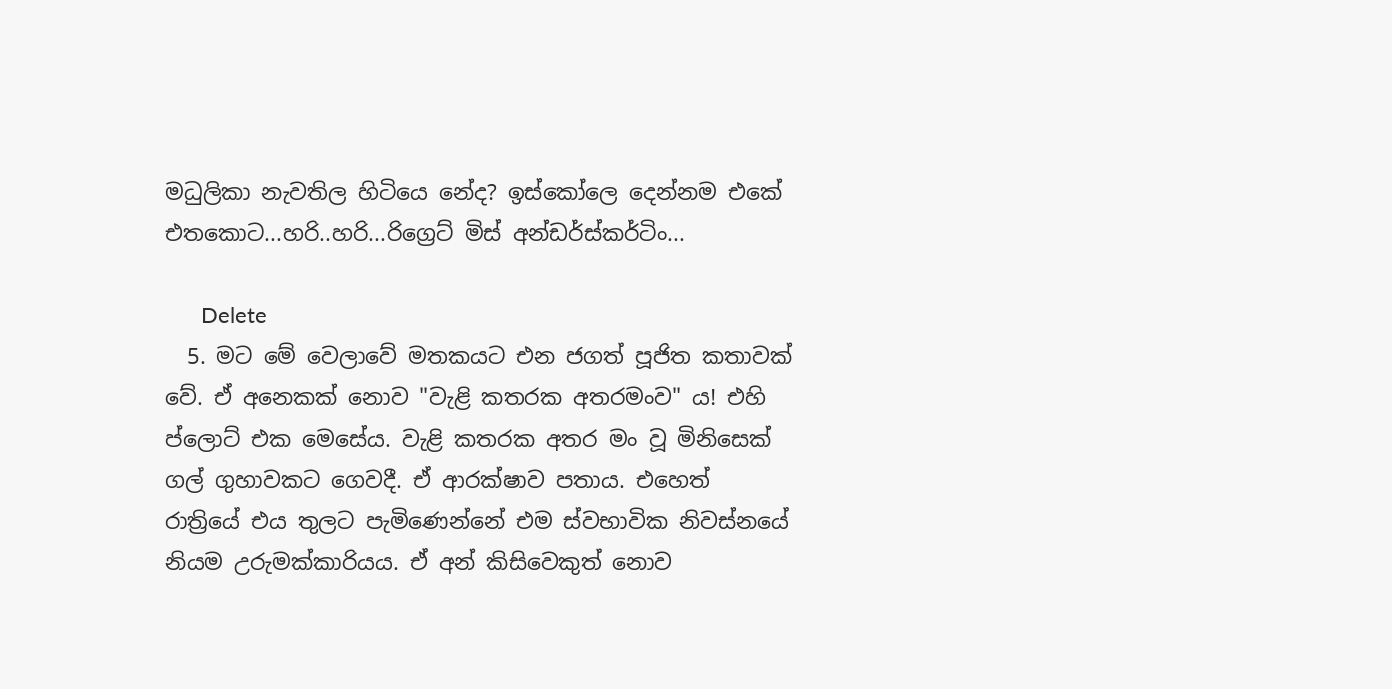මධුලිකා නැවතිල හිටියෙ නේද? ඉස්කෝලෙ දෙන්නම එකේ එතකොට...හරි..හරි...රිග්‍රෙට් මිස් අන්ඩර්ස්කර්ටිං...

      Delete
  5. මට මේ වෙලාවේ මතකයට එන ජගත් පූජිත කතාවක් වේ. ඒ අනෙකක් නොව "වැළි කතරක අතරමංව" ය! එහි ප්ලොට් එක මෙසේය. වැළි කතරක අතර මං වූ මිනිසෙක් ගල් ගුහාවකට ගෙවදී. ඒ ආරක්ෂාව පතාය. එහෙත් රාත්‍රියේ එය තුලට පැමිණෙන්නේ එම ස්වභාවික නිවස්නයේ නියම උරුමක්කාරියය. ඒ අන් කිසිවෙකුත් නොව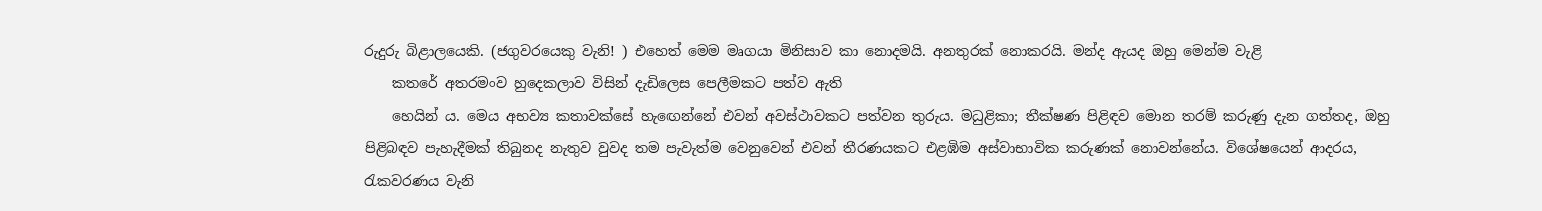රුදුරු බිළාලයෙකි. (ජගුවරයෙකු වැනි! ) එහෙත් මෙම මෘගයා මිනිසාව කා නොදමයි. අනතුරක් නොකරයි. මන්ද ඇයද ඔහු මෙන්ම වැළි
    කතරේ අතරමංව හුදෙකලාව විසින් දැඩිලෙස පෙලීමකට පත්ව ඇති
    හෙයින්‍ ය. මෙය අභව්‍ය කතාවක්සේ හැඟෙන්නේ එවන් අවස්ථාවකට පත්වන තුරුය. මධුළිකා; තීක්ෂණ පිළිඳව මොන තරම් කරුණු දැන ගත්තද, ඔහු පිළිබඳව පැහැදීමක් තිබුනද නැතුව වුවද තම පැවැත්ම වෙනුවෙන් එවන් තීරණයකට එළඹිම අස්වාභාවික කරුණක් නොවන්නේය. විශේෂයෙන් ආදරය, රැකවරණය වැනි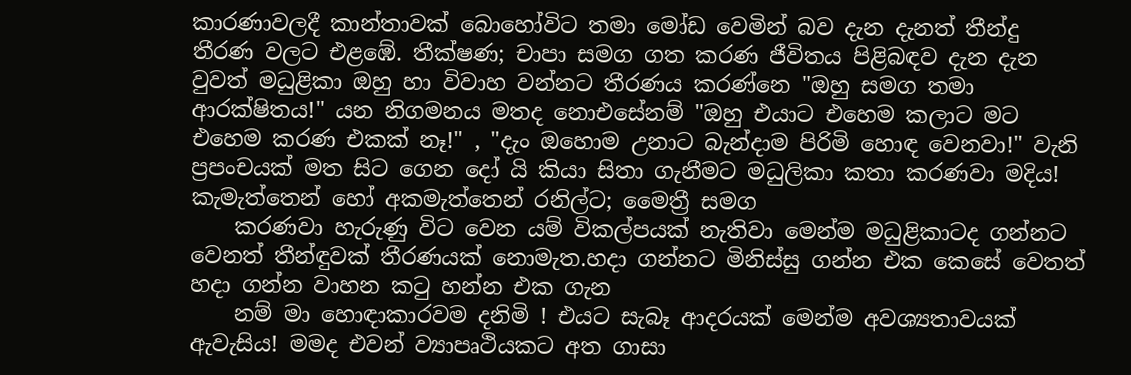කාරණාවලදී කාන්තාවක් බොහෝවිට තමා මෝඩ වෙමින් බව දැන දැනත් තීන්දු තීරණ වලට එළඹේ. තීක්ෂණ; චාපා සමග ගත කරණ ජීවිතය පිළිබඳව දැන දැන වුවත් මධුළිකා ඔහු හා විවාහ වන්නට තීරණය කරණ්නෙ "ඔහු සමග තමා ආරක්ෂිතය!" යන නිගමනය මතද නොඑසේනම් "ඔහු එයාට එහෙම කලාට මට එහෙම කරණ එකක් නෑ!" , "දැං ඔහොම උනාට බැන්දාම පිරිමි හොඳ වෙනවා!" වැනි ප්‍රපංචයක් මත සිට ගෙන දෝ යි කියා සිතා ගැනීමට මධුලිකා කතා කරණවා මදිය! කැමැත්තෙන් හෝ අකමැත්තෙන් රනිල්ට; මෛත්‍රී සමග
    කරණවා හැරුණු විට වෙන යම් විකල්පයක් නැතිවා මෙන්ම මධුළිකාටද ගන්නට වෙනත් තීන්ඳුවක් තීරණයක් නොමැත.හදා ගන්නට මිනිස්සු ගන්න එක කෙසේ වෙතත් හදා ගන්න වාහන කටු හන්න එක ගැන
    නම් මා හොඳාකාරවම දනිමි ! එයට සැබෑ ආදරයක් මෙන්ම අවශ්‍යතාවයක් ඇවැසිය! මමද එවන් ව්‍යාපෘථියකට අත ගාසා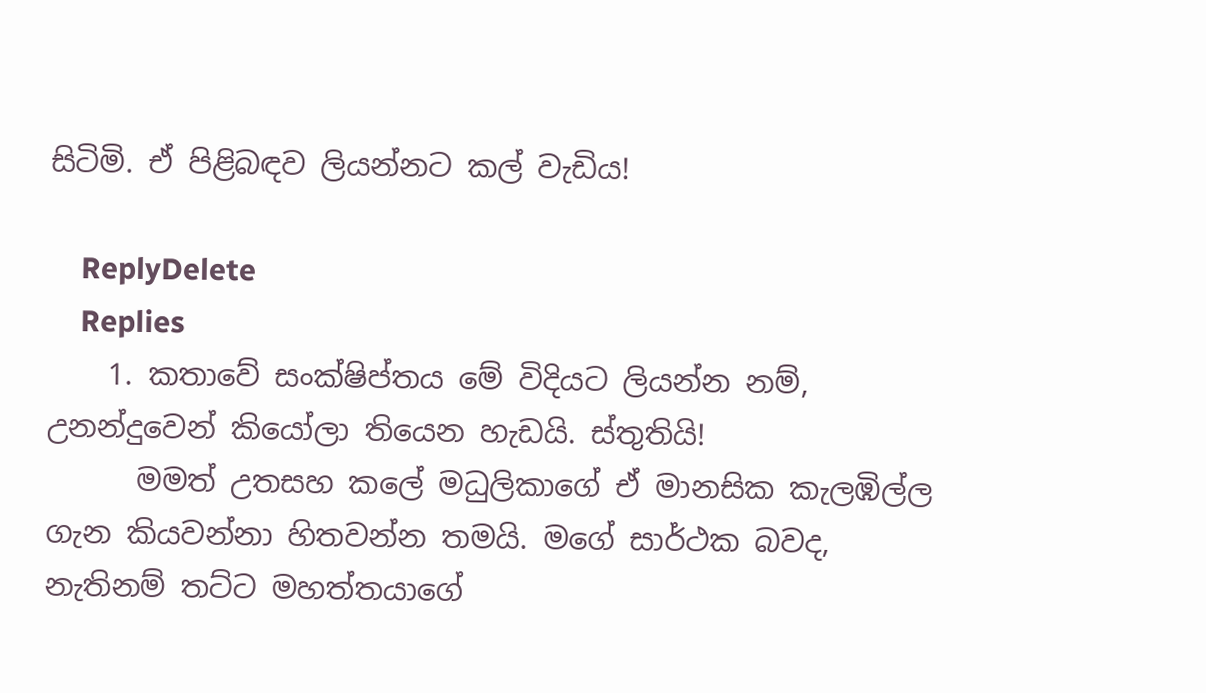සිටිමි. ඒ පිළිබඳව ලියන්නට කල් වැඩිය!

    ReplyDelete
    Replies
    1. කතාවේ සංක්ෂිප්තය මේ විදියට ලියන්න නම්, උනන්දුවෙන් කියෝලා තියෙන හැඩයි. ස්තුතියි!
      මමත් උතසහ කලේ මධුලිකාගේ ඒ මානසික කැලඹිල්ල ගැන කියවන්නා හිතවන්න තමයි. මගේ සාර්ථක බවද, නැතිනම් තට්ට මහත්තයාගේ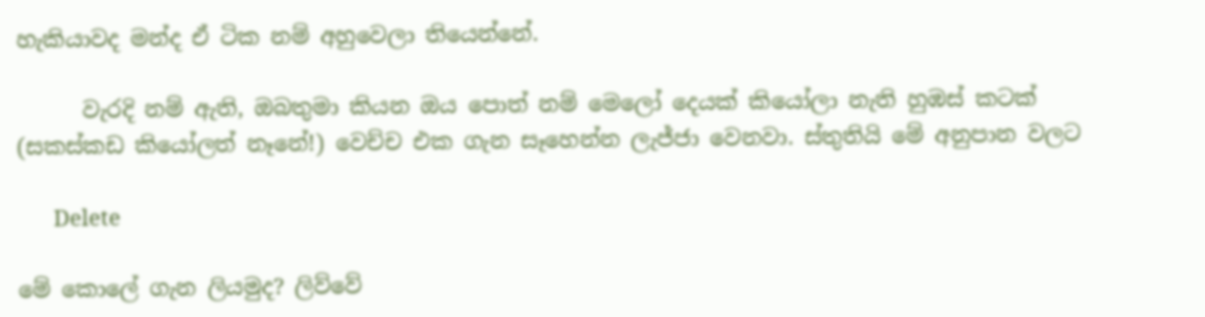හැකියාවද මන්ද ඒ ටික නම් අහුවෙලා තියෙන්නේ.

      වැරදි නම් ඇති, ඔබතුමා කියන ඔය පොත් නම් මෙලෝ දෙයක් කියෝලා නැති හුඹස් කටක් (සකස්කඩ කියෝලත් නෑනේ!) වෙච්ච එක ගැන සෑහෙන්න ලැජ්ජා වෙනවා. ස්තුතියි මේ අනුපාන වලට

      Delete

මේ කොලේ ගැන ලියමුද? ලිව්වේ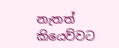නැතත් කියෙව්වට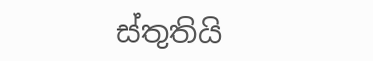ස්තුතියි